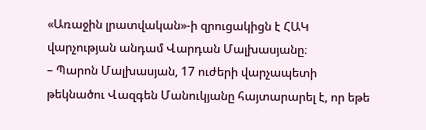«Առաջին լրատվական»-ի զրուցակիցն է ՀԱԿ վարչության անդամ Վարդան Մալխասյանը։
– Պարոն Մալխասյան, 17 ուժերի վարչապետի թեկնածու Վազգեն Մանուկյանը հայտարարել է, որ եթե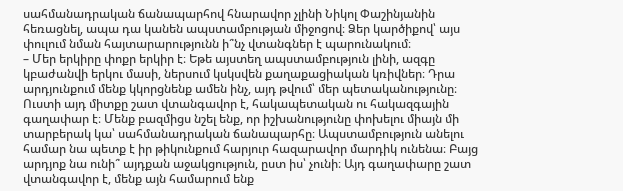սահմանադրական ճանապարհով հնարավոր չլինի Նիկոլ Փաշինյանին հեռացնել, ապա դա կանեն ապստամբության միջոցով։ Ձեր կարծիքով՝ այս փուլում նման հայտարարությունն ի՞նչ վտանգներ է պարունակում։
– Մեր երկիրը փոքր երկիր է։ Եթե այստեղ ապստամբություն լինի, ազգը կբաժանվի երկու մասի, ներսում կսկսվեն քաղաքացիական կռիվներ։ Դրա արդյունքում մենք կկորցնենք ամեն ինչ, այդ թվում՝ մեր պետականությունը։ Ուստի այդ միտքը շատ վտանգավոր է, հակապետական ու հակազգային գաղափար է։ Մենք բազմիցս նշել ենք, որ իշխանությունը փոխելու միայն մի տարբերակ կա՝ սահմանադրական ճանապարհը։ Ապստամբություն անելու համար նա պետք է իր թիկունքում հարյուր հազարավոր մարդիկ ունենա։ Բայց արդյոք նա ունի՞ այդքան աջակցություն, ըստ իս՝ չունի։ Այդ գաղափարը շատ վտանգավոր է, մենք այն համարում ենք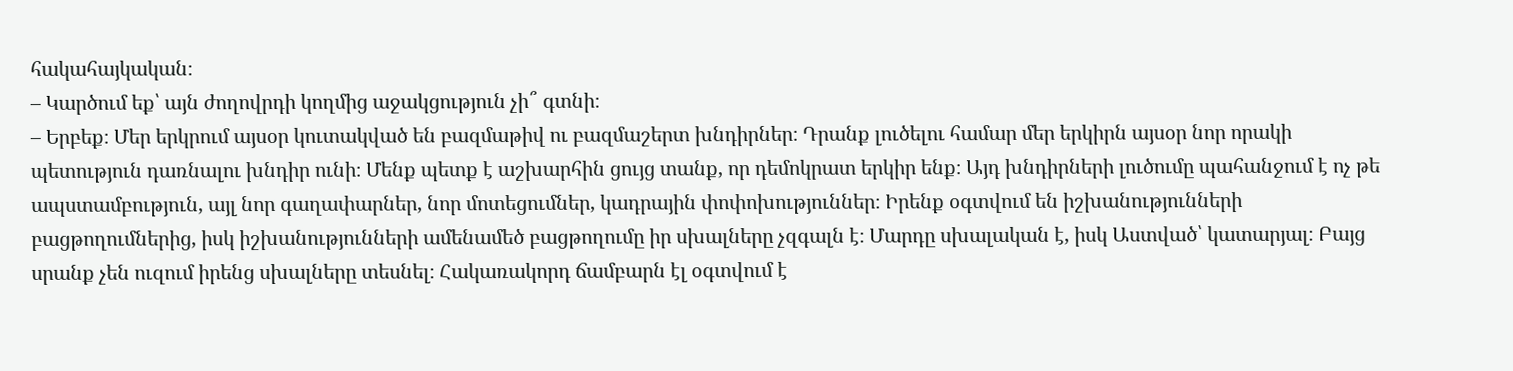հակահայկական։
– Կարծում եք՝ այն ժողովրդի կողմից աջակցություն չի՞ գտնի։
– Երբեք։ Մեր երկրում այսօր կուտակված են բազմաթիվ ու բազմաշերտ խնդիրներ։ Դրանք լուծելու համար մեր երկիրն այսօր նոր որակի պետություն դառնալու խնդիր ունի։ Մենք պետք է աշխարհին ցույց տանք, որ դեմոկրատ երկիր ենք։ Այդ խնդիրների լուծումը պահանջում է ոչ թե ապստամբություն, այլ նոր գաղափարներ, նոր մոտեցումներ, կադրային փոփոխություններ։ Իրենք օգտվում են իշխանությունների բացթողումներից, իսկ իշխանությունների ամենամեծ բացթողումը իր սխալները չզգալն է։ Մարդը սխալական է, իսկ Աստված՝ կատարյալ։ Բայց սրանք չեն ուզում իրենց սխալները տեսնել։ Հակառակորդ ճամբարն էլ օգտվում է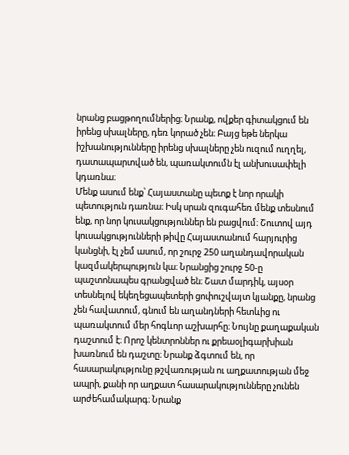նրանց բացթողումներից։ Նրանք, ովքեր գիտակցում են իրենց սխալները, դեռ կորած չեն։ Բայց եթե ներկա իշխանությունները իրենց սխալները չեն ուզում ուղղել, դատապարտված են, պառակտումն էլ անխուսափելի կդառնա։
Մենք ասում ենք՝ Հայաստանը պետք է նոր որակի պետություն դառնա։ Իսկ սրան զուգահեռ մենք տեսնում ենք, որ նոր կուսակցություններ են բացվում։ Շուտով այդ կուսակցությունների թիվը Հայաստանում հարյուրից կանցնի, էլ չեմ ասում, որ շուրջ 250 աղանդավորական կազմակերպություն կա։ Նրանցից շուրջ 50-ը պաշտոնապես գրանցված են։ Շատ մարդիկ, այսօր տեսնելով եկեղեցապետերի ցոփուշվայտ կյանքը, նրանց չեն հավատում, գնում են աղանդների հետևից ու պառակտում մեր հոգևոր աշխարհը։ Նույնը քաղաքական դաշտում է։ Որոշ կենտրոններ ու քրեաօլիգարխիան խառնում են դաշտը։ Նրանք ձգտում են, որ հասարակությունը թշվառության ու աղքատության մեջ ապրի, քանի որ աղքատ հասարակությունները չունեն արժեհամակարգ։ Նրանք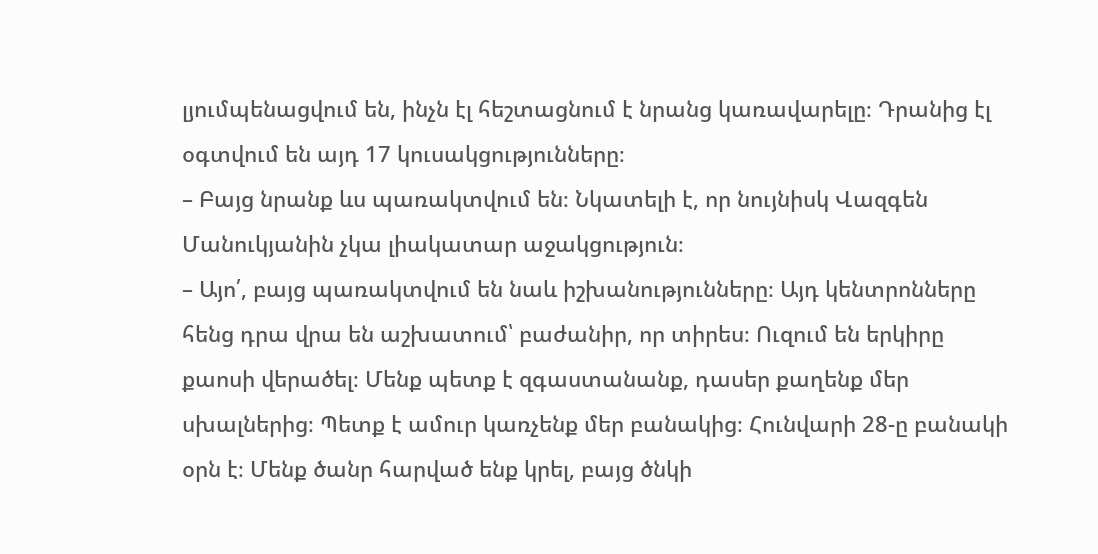լյումպենացվում են, ինչն էլ հեշտացնում է նրանց կառավարելը։ Դրանից էլ օգտվում են այդ 17 կուսակցությունները։
– Բայց նրանք ևս պառակտվում են։ Նկատելի է, որ նույնիսկ Վազգեն Մանուկյանին չկա լիակատար աջակցություն։
– Այո՛, բայց պառակտվում են նաև իշխանությունները։ Այդ կենտրոնները հենց դրա վրա են աշխատում՝ բաժանիր, որ տիրես։ Ուզում են երկիրը քաոսի վերածել։ Մենք պետք է զգաստանանք, դասեր քաղենք մեր սխալներից։ Պետք է ամուր կառչենք մեր բանակից։ Հունվարի 28-ը բանակի օրն է։ Մենք ծանր հարված ենք կրել, բայց ծնկի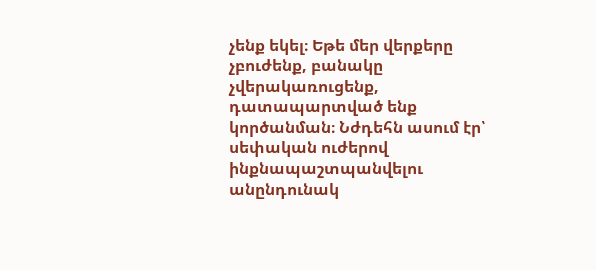չենք եկել։ Եթե մեր վերքերը չբուժենք, բանակը չվերակառուցենք, դատապարտված ենք կործանման։ Նժդեհն ասում էր՝ սեփական ուժերով ինքնապաշտպանվելու անընդունակ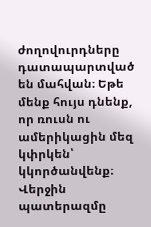ժողովուրդները դատապարտված են մահվան։ Եթե մենք հույս դնենք, որ ռուսն ու ամերիկացին մեզ կփրկեն՝ կկործանվենք։ Վերջին պատերազմը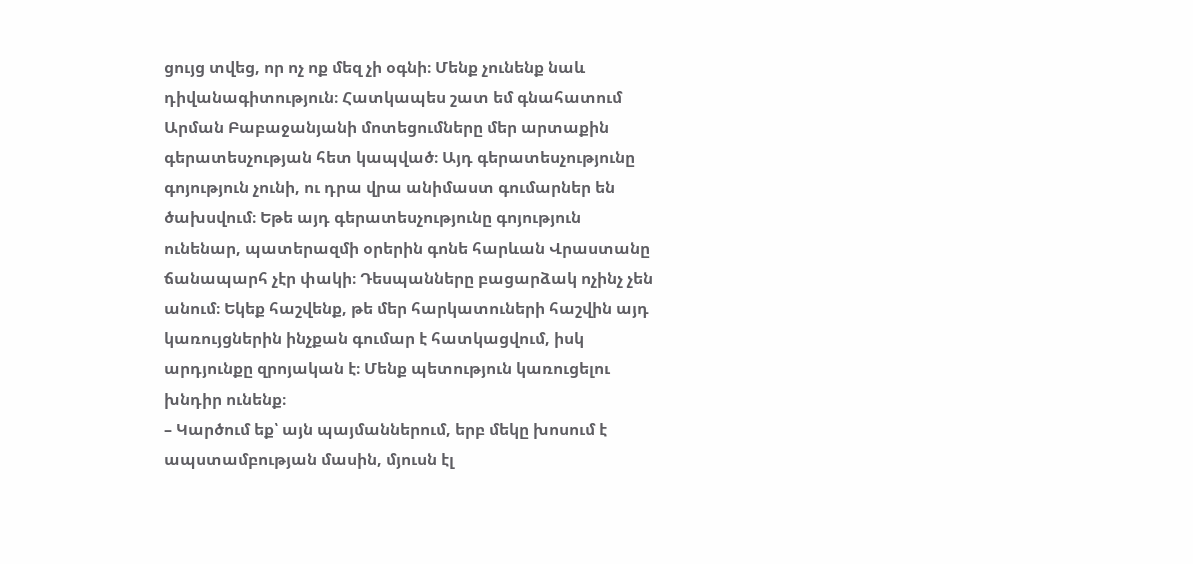ցույց տվեց, որ ոչ ոք մեզ չի օգնի։ Մենք չունենք նաև դիվանագիտություն։ Հատկապես շատ եմ գնահատում Արման Բաբաջանյանի մոտեցումները մեր արտաքին գերատեսչության հետ կապված։ Այդ գերատեսչությունը գոյություն չունի, ու դրա վրա անիմաստ գումարներ են ծախսվում։ Եթե այդ գերատեսչությունը գոյություն ունենար, պատերազմի օրերին գոնե հարևան Վրաստանը ճանապարհ չէր փակի։ Դեսպանները բացարձակ ոչինչ չեն անում։ Եկեք հաշվենք, թե մեր հարկատուների հաշվին այդ կառույցներին ինչքան գումար է հատկացվում, իսկ արդյունքը զրոյական է։ Մենք պետություն կառուցելու խնդիր ունենք։
– Կարծում եք՝ այն պայմաններում, երբ մեկը խոսում է ապստամբության մասին, մյուսն էլ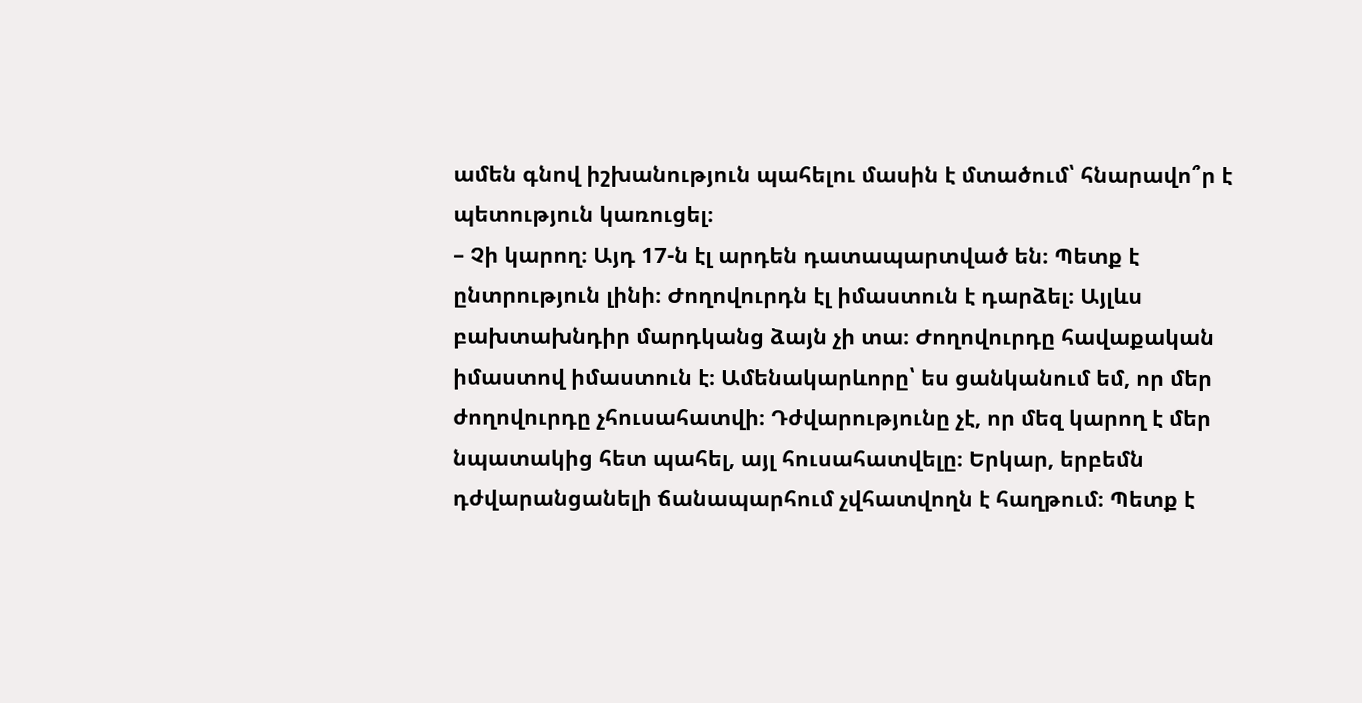ամեն գնով իշխանություն պահելու մասին է մտածում՝ հնարավո՞ր է պետություն կառուցել։
– Չի կարող։ Այդ 17-ն էլ արդեն դատապարտված են։ Պետք է ընտրություն լինի։ Ժողովուրդն էլ իմաստուն է դարձել։ Այլևս բախտախնդիր մարդկանց ձայն չի տա։ Ժողովուրդը հավաքական իմաստով իմաստուն է։ Ամենակարևորը՝ ես ցանկանում եմ, որ մեր ժողովուրդը չհուսահատվի։ Դժվարությունը չէ, որ մեզ կարող է մեր նպատակից հետ պահել, այլ հուսահատվելը։ Երկար, երբեմն դժվարանցանելի ճանապարհում չվհատվողն է հաղթում։ Պետք է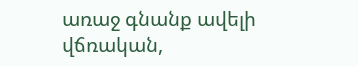առաջ գնանք ավելի վճռական,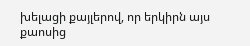խելացի քայլերով, որ երկիրն այս քաոսից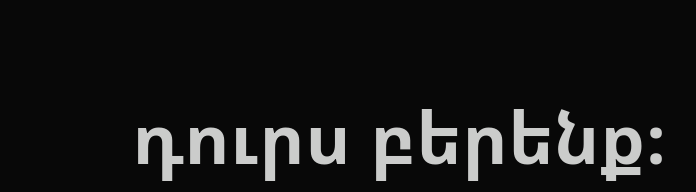դուրս բերենք։